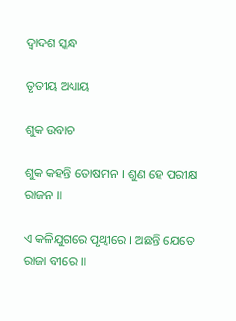ଦ୍ୱାଦଶ ସ୍କନ୍ଧ

ତୃତୀୟ ଅଧ୍ୟାୟ

ଶୁକ ଉବାଚ

ଶୁକ କହନ୍ତି ତୋଷମନ । ଶୁଣ ହେ ପରୀକ୍ଷ ରାଜନ ॥

ଏ କଳିଯୁଗରେ ପୃଥ୍ୱୀରେ । ଅଛନ୍ତି ଯେତେ ରାଜା ବୀରେ ॥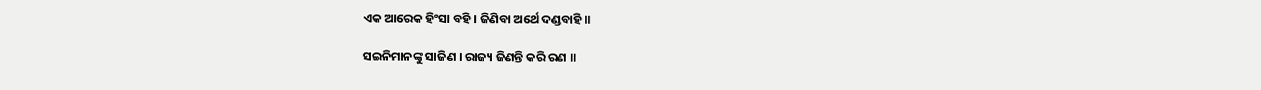ଏକ ଆରେକ ହିଂସା ବହି । ଜିଣିବା ଅର୍ଥେ ଦଣ୍ଡବାହି ॥

ସଇନିମାନଙ୍କୁ ସାଜିଣ । ରାଜ୍ୟ ଜିଣନ୍ତି କରି ରଣ ॥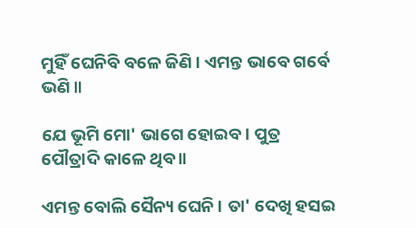ମୁହିଁ ଘେନିବି ବଳେ ଜିଣି । ଏମନ୍ତ ଭାବେ ଗର୍ବେ ଭଣି ॥

ଯେ ଭୂମି ମୋ' ଭାଗେ ହୋଇବ । ପୁତ୍ର ପୌତ୍ରାଦି କାଳେ ଥିବ ॥

ଏମନ୍ତ ବୋଲି ସୈନ୍ୟ ଘେନି । ତା' ଦେଖି ହସଇ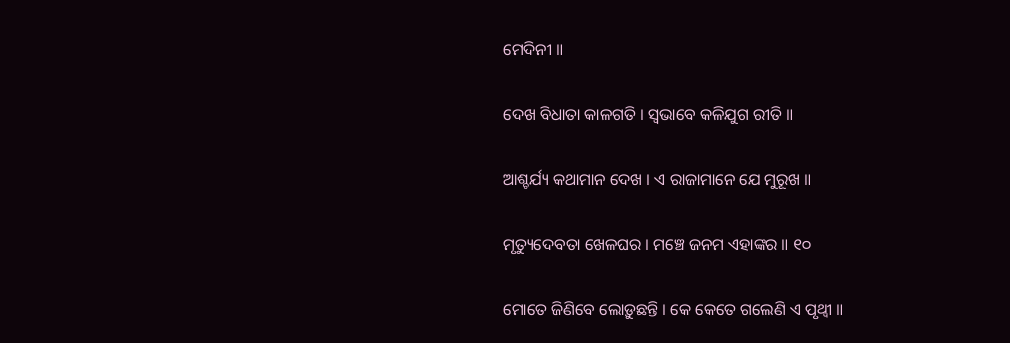ମେଦିନୀ ॥

ଦେଖ ବିଧାତା କାଳଗତି । ସ୍ୱଭାବେ କଳିଯୁଗ ରୀତି ॥

ଆଶ୍ଚର୍ଯ୍ୟ କଥାମାନ ଦେଖ । ଏ ରାଜାମାନେ ଯେ ମୁରୂଖ ॥

ମୃତ୍ୟୁଦେବତା ଖେଳଘର । ମଞ୍ଚେ ଜନମ ଏହାଙ୍କର ॥ ୧୦

ମୋତେ ଜିଣିବେ ଲୋଡ଼ୁଛନ୍ତି । କେ କେତେ ଗଲେଣି ଏ ପୃଥ୍ୱୀ ॥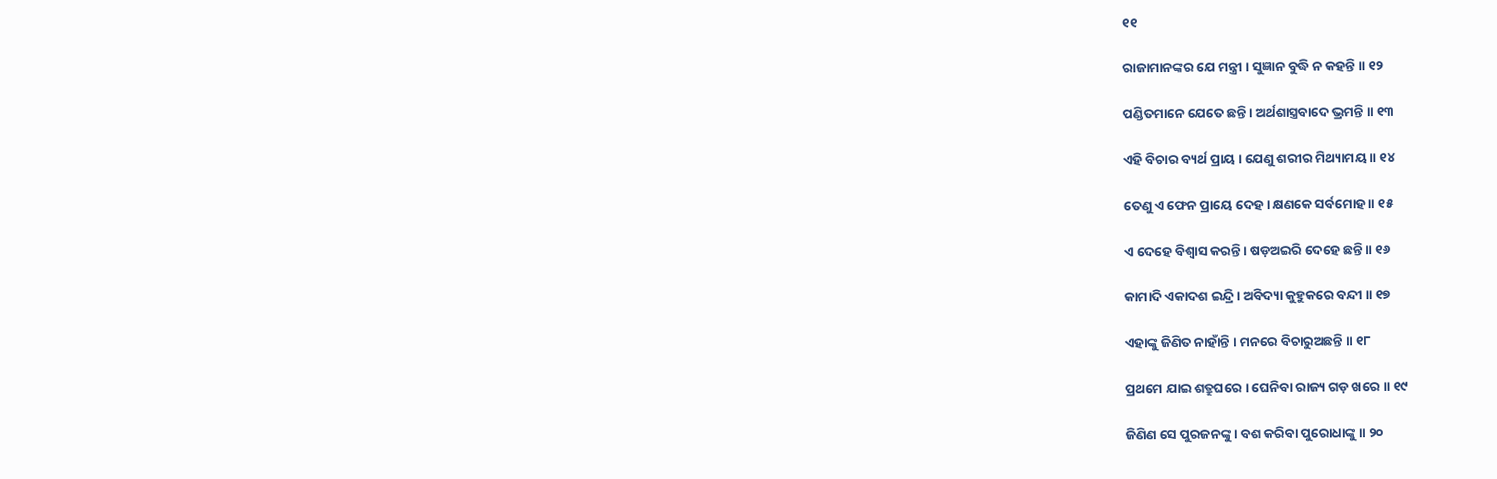୧୧

ରାଜାମାନଙ୍କର ଯେ ମନ୍ତ୍ରୀ । ସୁଜ୍ଞାନ ବୁଦ୍ଧି ନ କହନ୍ତି ॥ ୧୨

ପଣ୍ଡିତମାନେ ଯେତେ ଛନ୍ତି । ଅର୍ଥଶାସ୍ତ୍ରବାଦେ ଭ୍ରମନ୍ତି ॥ ୧୩

ଏହି ବିଚାର ବ୍ୟର୍ଥ ପ୍ରାୟ । ଯେଣୁ ଶରୀର ମିଥ୍ୟାମୟ ॥ ୧୪

ତେଣୁ ଏ ଫେନ ପ୍ରାୟେ ଦେହ । କ୍ଷଣକେ ସର୍ବମୋହ ॥ ୧୫

ଏ ଦେହେ ବିଶ୍ୱାସ କରନ୍ତି । ଷଡ଼ଅଇରି ଦେହେ ଛନ୍ତି ॥ ୧୬

କାମାଦି ଏକାଦଶ ଇନ୍ଦ୍ରି । ଅବିଦ୍ୟା କୁହୁକରେ ବନ୍ଦୀ ॥ ୧୭

ଏହାଙ୍କୁ ଜିଣିତ ନାହାଁନ୍ତି । ମନରେ ବିଚାରୁଅଛନ୍ତି ॥ ୧୮

ପ୍ରଥମେ ଯାଇ ଶତ୍ରୁଘରେ । ଘେନିବା ରାଜ୍ୟ ଗଡ଼ ଖରେ ॥ ୧୯

ଜିଣିଣ ସେ ପୁରଜନଙ୍କୁ । ବଶ କରିବା ପୁରୋଧାଙ୍କୁ ॥ ୨୦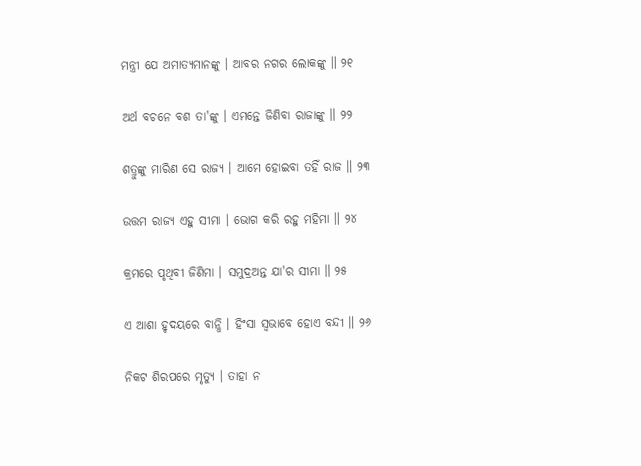ମନ୍ତ୍ରୀ ଯେ ଅମାତ୍ୟମାନଙ୍କୁ । ଆବର ନଗର ଲୋକଙ୍କୁ ॥ ୨୧

ଅର୍ଥ ବଚନେ ବଶ ତା'ଙ୍କୁ । ଏମନ୍ତେ ଜିଣିବା ରାଜାଙ୍କୁ ॥ ୨୨

ଶତ୍ରୁଙ୍କୁ ମାରିଣ ସେ ରାଜ୍ୟ । ଆମେ ହୋଇବା ତହିଁ ରାଜ ॥ ୨୩

ଉତ୍ତମ ରାଜ୍ୟ ଏହୁ ସୀମା । ଭୋଗ କରି ରହୁ ମହିମା ॥ ୨୪

କ୍ରମରେ ପୃଥିବୀ ଜିଣିମା । ସମୁଦ୍ରଅନ୍ତ ଯା'ର ସୀମା ॥ ୨୫

ଏ ଆଶା ହୃଦୟରେ ବାନ୍ଧି । ହିଂସା ସ୍ୱଭାବେ ହୋଏ ବନ୍ଦୀ ॥ ୨୬

ନିକଟ ଶିରପରେ ମୃତ୍ୟୁ । ତାହା ନ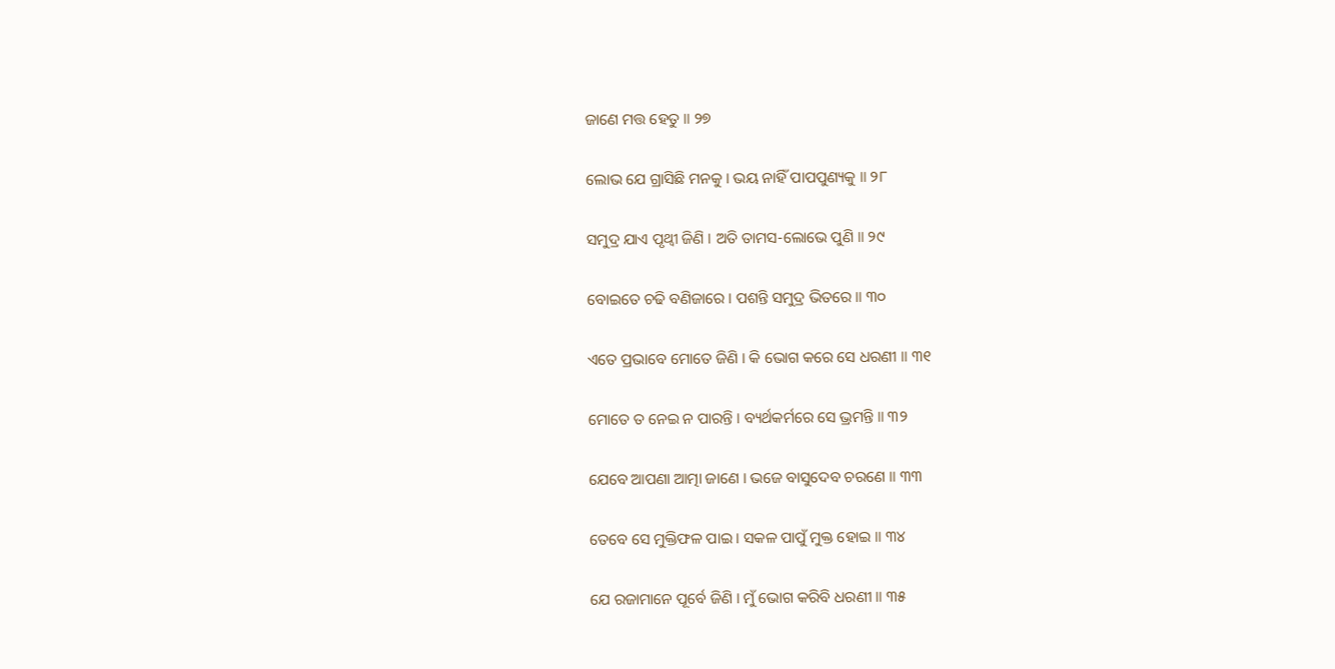ଜାଣେ ମତ୍ତ ହେତୁ ॥ ୨୭

ଲୋଭ ଯେ ଗ୍ରାସିଛି ମନକୁ । ଭୟ ନାହିଁ ପାପପୁଣ୍ୟକୁ ॥ ୨୮

ସମୁଦ୍ର ଯାଏ ପୃଥ୍ୱୀ ଜିଣି । ଅତି ତାମସ-ଲୋଭେ ପୁଣି ॥ ୨୯

ବୋଇତେ ଚଢି ବଣିଜାରେ । ପଶନ୍ତି ସମୁଦ୍ର ଭିତରେ ॥ ୩୦

ଏତେ ପ୍ରଭାବେ ମୋତେ ଜିଣି । କି ଭୋଗ କରେ ସେ ଧରଣୀ ॥ ୩୧

ମୋତେ ତ ନେଇ ନ ପାରନ୍ତି । ବ୍ୟର୍ଥକର୍ମରେ ସେ ଭ୍ରମନ୍ତି ॥ ୩୨

ଯେବେ ଆପଣା ଆତ୍ମା ଜାଣେ । ଭଜେ ବାସୁଦେବ ଚରଣେ ॥ ୩୩

ତେବେ ସେ ମୁକ୍ତିଫଳ ପାଇ । ସକଳ ପାପୁଁ ମୁକ୍ତ ହୋଇ ॥ ୩୪

ଯେ ରଜାମାନେ ପୂର୍ବେ ଜିଣି । ମୁଁ ଭୋଗ କରିବି ଧରଣୀ ॥ ୩୫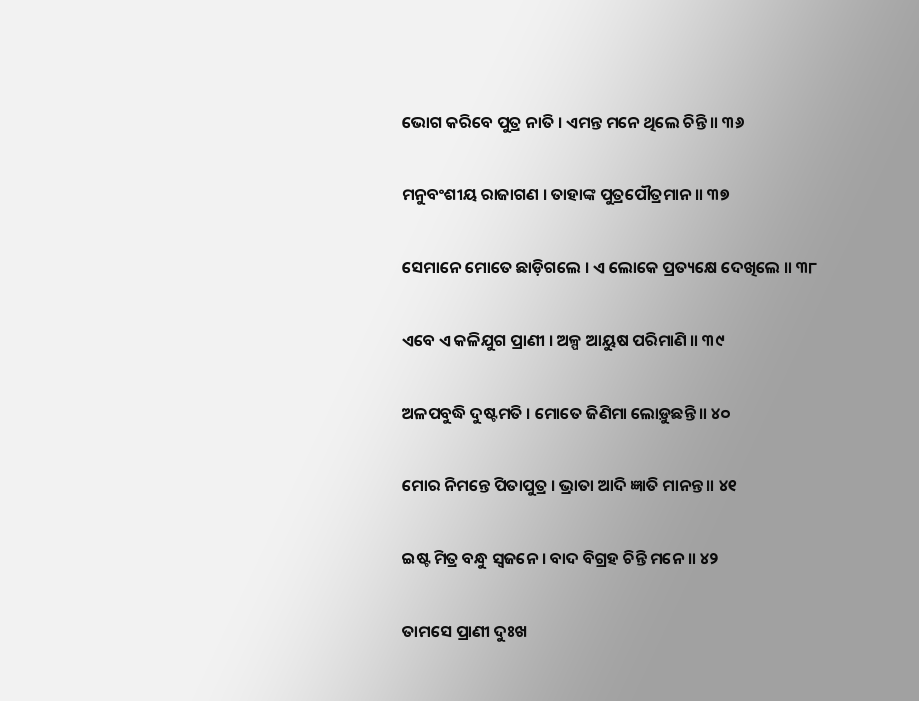ଭୋଗ କରିବେ ପୁତ୍ର ନାତି । ଏମନ୍ତ ମନେ ଥିଲେ ଚିନ୍ତି ॥ ୩୬

ମନୁବଂଶୀୟ ରାଜାଗଣ । ତାହାଙ୍କ ପୁତ୍ରପୌତ୍ରମାନ ॥ ୩୭

ସେମାନେ ମୋତେ ଛାଡ଼ିଗଲେ । ଏ ଲୋକେ ପ୍ରତ୍ୟକ୍ଷେ ଦେଖିଲେ ॥ ୩୮

ଏବେ ଏ କଳିଯୁଗ ପ୍ରାଣୀ । ଅଳ୍ପ ଆୟୁଷ ପରିମାଣି ॥ ୩୯

ଅଳପବୁଦ୍ଧି ଦୁଷ୍ଟମତି । ମୋତେ ଜିଣିମା ଲୋଡ଼ୁଛନ୍ତି ॥ ୪୦

ମୋର ନିମନ୍ତେ ପିତାପୁତ୍ର । ଭ୍ରାତା ଆଦି ଜ୍ଞାତି ମାନନ୍ତ ॥ ୪୧

ଇଷ୍ଟ ମିତ୍ର ବନ୍ଧୁ ସ୍ୱଜନେ । ବାଦ ବିଗ୍ରହ ଚିନ୍ତି ମନେ ॥ ୪୨

ତାମସେ ପ୍ରାଣୀ ଦୁଃଖ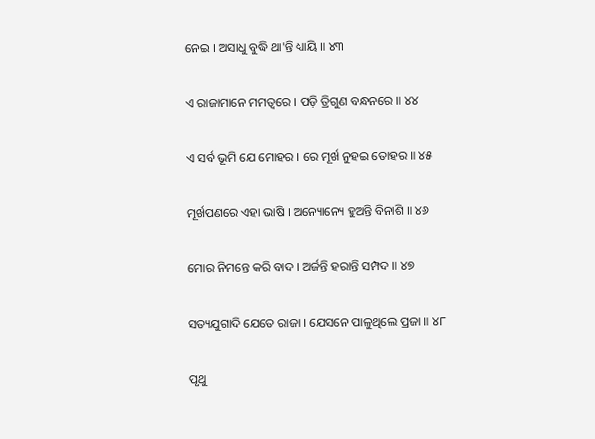ନେଇ । ଅସାଧୁ ବୁଦ୍ଧି ଥା'ନ୍ତି ଧ୍ୟାୟି ॥ ୪୩

ଏ ରାଜାମାନେ ମମତ୍ୱରେ । ପଡ଼ି ତ୍ରିଗୁଣ ବନ୍ଧନରେ ॥ ୪୪

ଏ ସର୍ବ ଭୂମି ଯେ ମୋହର । ରେ ମୂର୍ଖ ନୁହଇ ତୋହର ॥ ୪୫

ମୂର୍ଖପଣରେ ଏହା ଭାଷି । ଅନ୍ୟୋନ୍ୟେ ହୁଅନ୍ତି ବିନାଶି ॥ ୪୬

ମୋର ନିମନ୍ତେ କରି ବାଦ । ଅର୍ଜନ୍ତି ହରାନ୍ତି ସମ୍ପଦ ॥ ୪୭

ସତ୍ୟଯୁଗାଦି ଯେତେ ରାଜା । ଯେସନେ ପାଳୁଥିଲେ ପ୍ରଜା ॥ ୪୮

ପୃଥୁ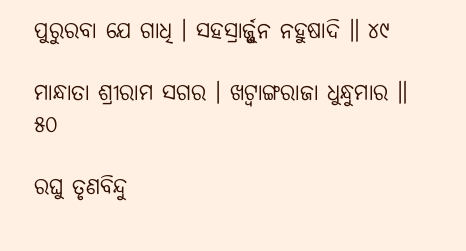ପୁରୁରବା ଯେ ଗାଧି । ସହସ୍ରାର୍ଜ୍ଜୁନ ନହୁଷାଦି ॥ ୪୯

ମାନ୍ଧାତା ଶ୍ରୀରାମ ସଗର । ଖଟ୍ୱାଙ୍ଗରାଜା ଧୁନ୍ଧୁମାର ॥ ୫୦

ରଘୁ ତୃଣବିନ୍ଦୁ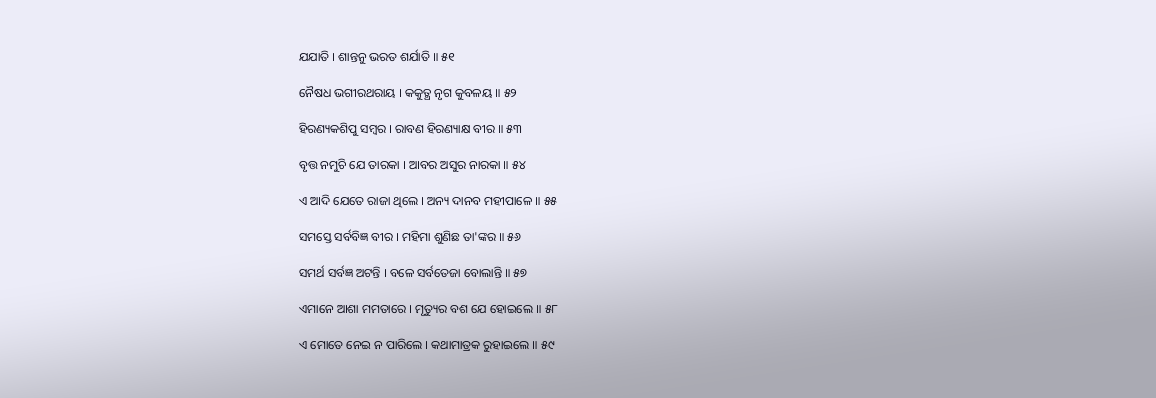ଯଯାତି । ଶାନ୍ତନୁ ଭରତ ଶର୍ଯାତି ॥ ୫୧

ନୈଷଧ ଭଗୀରଥରାୟ । କକୁତ୍ଥ ନୃଗ କୁବଳୟ ॥ ୫୨

ହିରଣ୍ୟକଶିପୁ ସମ୍ବର । ରାବଣ ହିରଣ୍ୟାକ୍ଷ ବୀର ॥ ୫୩

ବୃତ୍ତ ନମୁଚି ଯେ ତାରକା । ଆବର ଅସୁର ନାରକା ॥ ୫୪

ଏ ଆଦି ଯେତେ ରାଜା ଥିଲେ । ଅନ୍ୟ ଦାନବ ମହୀପାଳେ ॥ ୫୫

ସମସ୍ତେ ସର୍ବବିଜ୍ଞ ବୀର । ମହିମା ଶୁଣିଛ ତା'ଙ୍କର ॥ ୫୬

ସମର୍ଥ ସର୍ବଜ୍ଞ ଅଟନ୍ତି । ବଳେ ସର୍ବତେଜା ବୋଲାନ୍ତି ॥ ୫୭

ଏମାନେ ଆଶା ମମତାରେ । ମୃତ୍ୟୁର ବଶ ଯେ ହୋଇଲେ ॥ ୫୮

ଏ ମୋତେ ନେଇ ନ ପାରିଲେ । କଥାମାତ୍ରକ ରୁହାଇଲେ ॥ ୫୯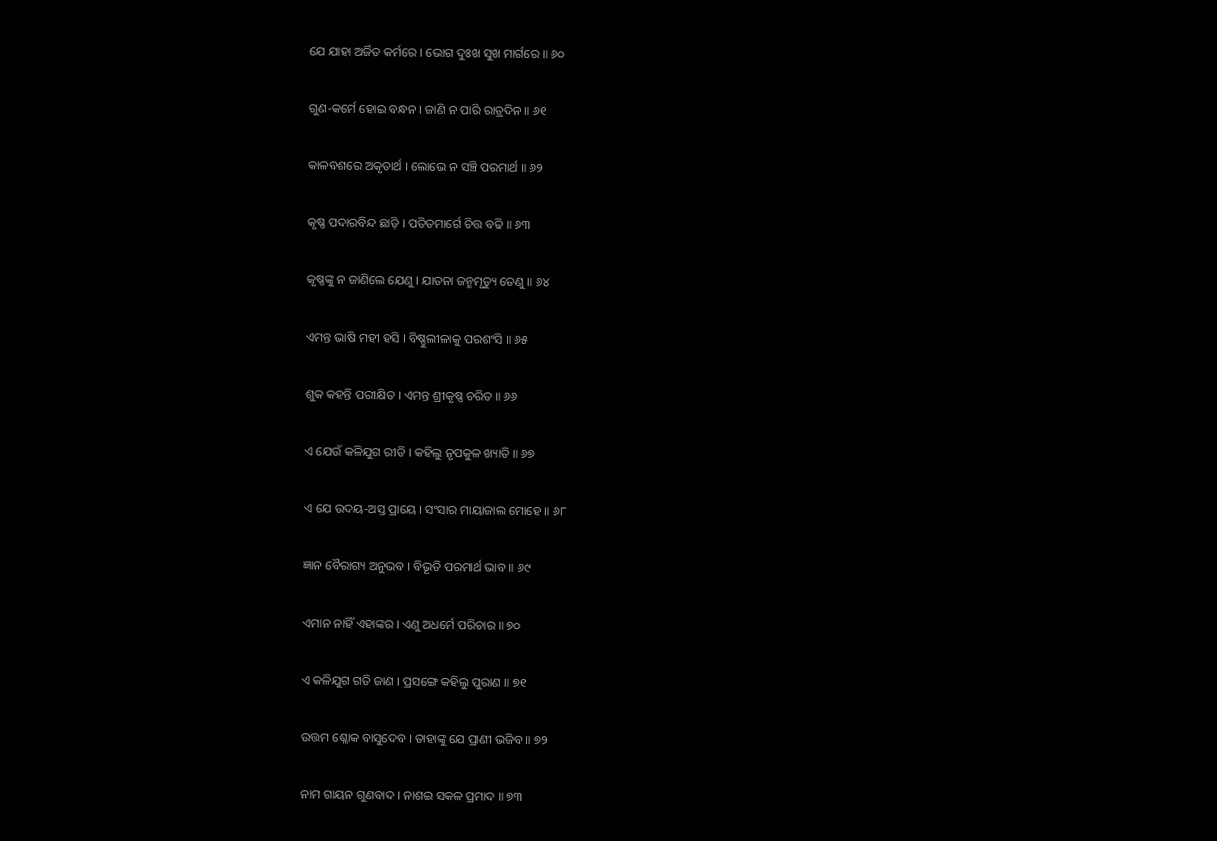ଯେ ଯାହା ଅର୍ଜିତ କର୍ମରେ । ଭୋଗ ଦୁଃଖ ସୁଖ ମାର୍ଗରେ ॥ ୬୦

ଗୁଣ-କର୍ମେ ହୋଇ ବନ୍ଧନ । ଜାଣି ନ ପାରି ରାତ୍ରଦିନ ॥ ୬୧

କାଳବଶରେ ଅକୃତାର୍ଥ । ଲୋଭେ ନ ସଞ୍ଚି ପରମାର୍ଥ ॥ ୬୨

କୃଷ୍ଣ ପଦାରବିନ୍ଦ ଛାଡ଼ି । ପତିତମାର୍ଗେ ଚିତ୍ତ ବଢି ॥ ୬୩

କୃଷ୍ଣଙ୍କୁ ନ ଜାଣିଲେ ଯେଣୁ । ଯାତନା ଜନ୍ମମୃତ୍ୟୁ ତେଣୁ ॥ ୬୪

ଏମନ୍ତ ଭାଷି ମହୀ ହସି । ବିଷ୍ଣୁଲୀଳାକୁ ପରଶଂସି ॥ ୬୫

ଶୁକ କହନ୍ତି ପରୀକ୍ଷିତ । ଏମନ୍ତ ଶ୍ରୀକୃଷ୍ଣ ଚରିତ ॥ ୬୬

ଏ ଯେଉଁ କଳିଯୁଗ ରୀତି । କହିଲୁ ନୃପକୁଳ ଖ୍ୟାତି ॥ ୬୭

ଏ ଯେ ଉଦୟ-ଅସ୍ତ ପ୍ରାୟେ । ସଂସାର ମାୟାଜାଲ ମୋହେ ॥ ୬୮

ଜ୍ଞାନ ବୈରାଗ୍ୟ ଅନୁଭବ । ବିଭୂତି ପରମାର୍ଥ ଭାବ ॥ ୬୯

ଏମାନ ନାହିଁ ଏହାଙ୍କର । ଏଣୁ ଅଧର୍ମେ ପରିଚାର ॥ ୭୦

ଏ କଳିଯୁଗ ଗତି ଜାଣ । ପ୍ରସଙ୍ଗେ କହିଲୁ ପୁରାଣ ॥ ୭୧

ଉତ୍ତମ ଶ୍ଳୋକ ବାସୁଦେବ । ତାହାଙ୍କୁ ଯେ ପ୍ରାଣୀ ଭଜିବ ॥ ୭୨

ନାମ ଗାୟନ ଗୁଣବାଦ । ନାଶଇ ସକଳ ପ୍ରମାଦ ॥ ୭୩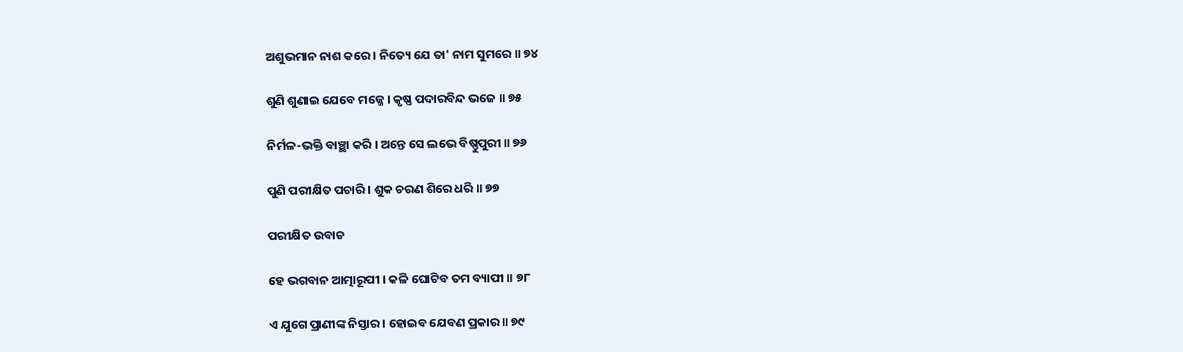ଅଶୁଭମାନ ନାଶ କରେ । ନିତ୍ୟେ ଯେ ତା' ନାମ ସୁମରେ ॥ ୭୪

ଶୁଣି ଶୁଣାଇ ଯେବେ ମଜ୍ଜେ । କୃଷ୍ଣ ପଦାରବିନ୍ଦ ଭଜେ ॥ ୭୫

ନିର୍ମଳ-ଭକ୍ତି ବାଞ୍ଛା କରି । ଅନ୍ତେ ସେ ଲଭେ ବିଷ୍ଣୁପୁରୀ ॥ ୭୬

ପୁଣି ପରୀକ୍ଷିତ ପଚାରି । ଶୁକ ଚରଣ ଶିରେ ଧରି ॥ ୭୭

ପରୀକ୍ଷିତ ଉବାଚ

ହେ ଭଗବାନ ଆତ୍ମାରୂପୀ । କଳି ଘୋଟିବ ତମ ବ୍ୟାପୀ ॥ ୭୮

ଏ ଯୁଗେ ପ୍ରାଣୀଙ୍କ ନିସ୍ତାର । ହୋଇବ ଯେବଣ ପ୍ରକାର ॥ ୭୯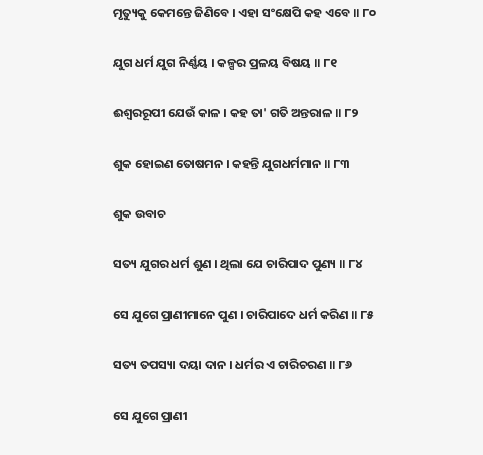ମୃତ୍ୟୁକୁ କେମନ୍ତେ ଜିଣିବେ । ଏହା ସଂକ୍ଷେପି କହ ଏବେ ॥ ୮୦

ଯୁଗ ଧର୍ମ ଯୁଗ ନିର୍ଣ୍ଣୟ । କଳ୍ପର ପ୍ରଳୟ ବିଷୟ ॥ ୮୧

ଈଶ୍ୱରରୂପୀ ଯେଉଁ କାଳ । କହ ତା' ଗତି ଅନ୍ତରାଳ ॥ ୮୨

ଶୁକ ହୋଇଣ ତୋଷମନ । କହନ୍ତି ଯୁଗଧର୍ମମାନ ॥ ୮୩

ଶୁକ ଉବାଚ

ସତ୍ୟ ଯୁଗର ଧର୍ମ ଶୁଣ । ଥିଲା ଯେ ଚାରିପାଦ ପୁଣ୍ୟ ॥ ୮୪

ସେ ଯୁଗେ ପ୍ରାଣୀମାନେ ପୁଣ । ଚାରିପାଦେ ଧର୍ମ କରିଣ ॥ ୮୫

ସତ୍ୟ ତପସ୍ୟା ଦୟା ଦାନ । ଧର୍ମର ଏ ଚାରିଚରଣ ॥ ୮୬

ସେ ଯୁଗେ ପ୍ରାଣୀ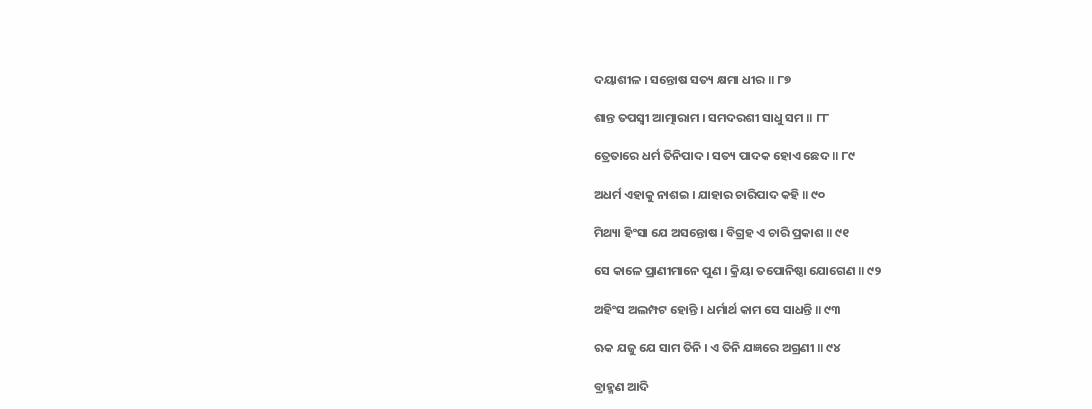ଦୟାଶୀଳ । ସନ୍ତୋଷ ସତ୍ୟ କ୍ଷମା ଧୀର ॥ ୮୭

ଶାନ୍ତ ତପସ୍ୱୀ ଆତ୍ମାରାମ । ସମଦରଶୀ ସାଧୁ ସମ ॥ ୮୮

ତ୍ରେତାରେ ଧର୍ମ ତିନିପାଦ । ସତ୍ୟ ପାଦକ ହୋଏ ଛେଦ ॥ ୮୯

ଅଧର୍ମ ଏହାକୁ ନାଶଇ । ଯାହାର ଚାରିପାଦ କହି ॥ ୯୦

ମିଥ୍ୟା ହିଂସା ଯେ ଅସନ୍ତୋଷ । ବିଗ୍ରହ ଏ ଚାରି ପ୍ରକାଶ ॥ ୯୧

ସେ କାଳେ ପ୍ରାଣୀମାନେ ପୁଣ । କ୍ରିୟା ତପୋନିଷ୍ଠା ଯୋଗେଣ ॥ ୯୨

ଅହିଂସ ଅଲମ୍ପଟ ହୋନ୍ତି । ଧର୍ମାର୍ଥ କାମ ସେ ସାଧନ୍ତି ॥ ୯୩

ଋକ ଯଜୁ ଯେ ସାମ ତିନି । ଏ ତିନି ଯଜ୍ଞରେ ଅଗ୍ରଣୀ ॥ ୯୪

ବ୍ରାହ୍ମଣ ଆଦି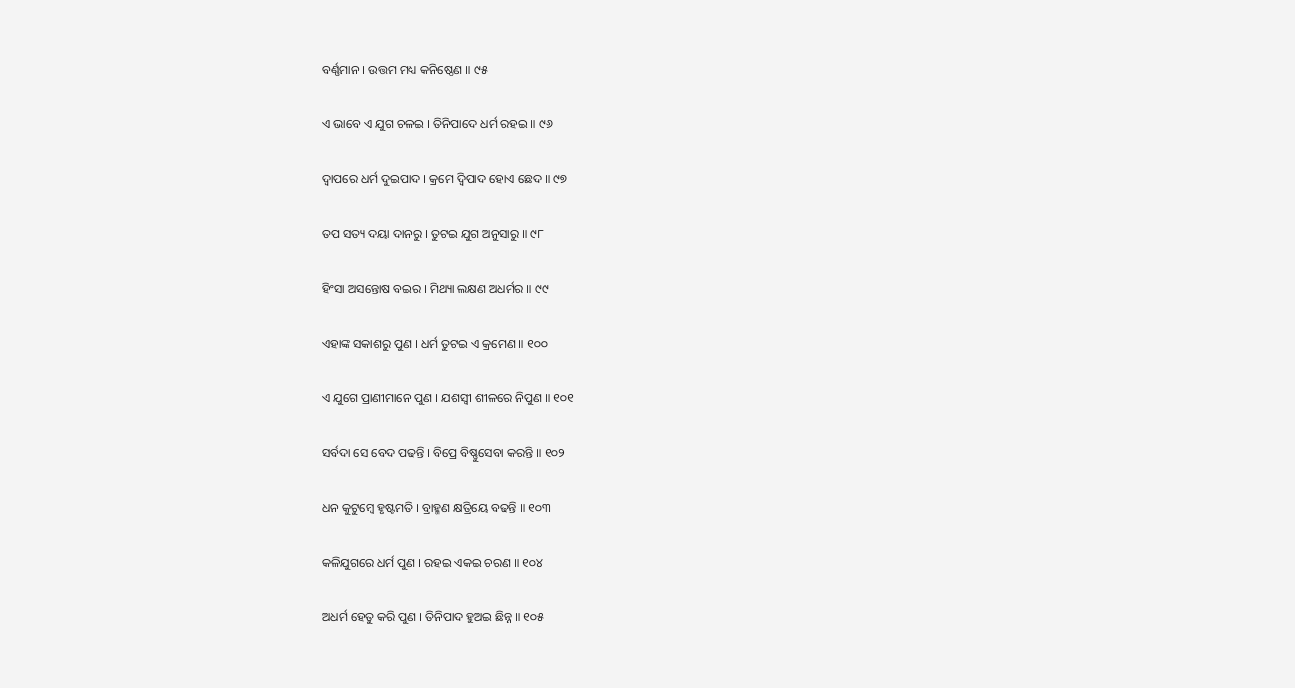ବର୍ଣ୍ଣମାନ । ଉତ୍ତମ ମଧ୍ୟ କନିଷ୍ଠେଣ ॥ ୯୫

ଏ ଭାବେ ଏ ଯୁଗ ଚଳଇ । ତିନିପାଦେ ଧର୍ମ ରହଇ ॥ ୯୬

ଦ୍ୱାପରେ ଧର୍ମ ଦୁଇପାଦ । କ୍ରମେ ଦ୍ୱିପାଦ ହୋଏ ଛେଦ ॥ ୯୭

ତପ ସତ୍ୟ ଦୟା ଦାନରୁ । ତୁଟଇ ଯୁଗ ଅନୁସାରୁ ॥ ୯୮

ହିଂସା ଅସନ୍ତୋଷ ବଇର । ମିଥ୍ୟା ଲକ୍ଷଣ ଅଧର୍ମର ॥ ୯୯

ଏହାଙ୍କ ସକାଶରୁ ପୁଣ । ଧର୍ମ ତୁଟଇ ଏ କ୍ରମେଣ ॥ ୧୦୦

ଏ ଯୁଗେ ପ୍ରାଣୀମାନେ ପୁଣ । ଯଶସ୍ୱୀ ଶୀଳରେ ନିପୁଣ ॥ ୧୦୧

ସର୍ବଦା ସେ ବେଦ ପଢନ୍ତି । ବିପ୍ରେ ବିଷ୍ଣୁସେବା କରନ୍ତି ॥ ୧୦୨

ଧନ କୁଟୁମ୍ବେ ହୃଷ୍ଟମତି । ବ୍ରାହ୍ମଣ କ୍ଷତ୍ରିୟେ ବଢନ୍ତି ॥ ୧୦୩

କଳିଯୁଗରେ ଧର୍ମ ପୁଣ । ରହଇ ଏକଇ ଚରଣ ॥ ୧୦୪

ଅଧର୍ମ ହେତୁ କରି ପୁଣ । ତିନିପାଦ ହୁଅଇ ଛିନ୍ନ ॥ ୧୦୫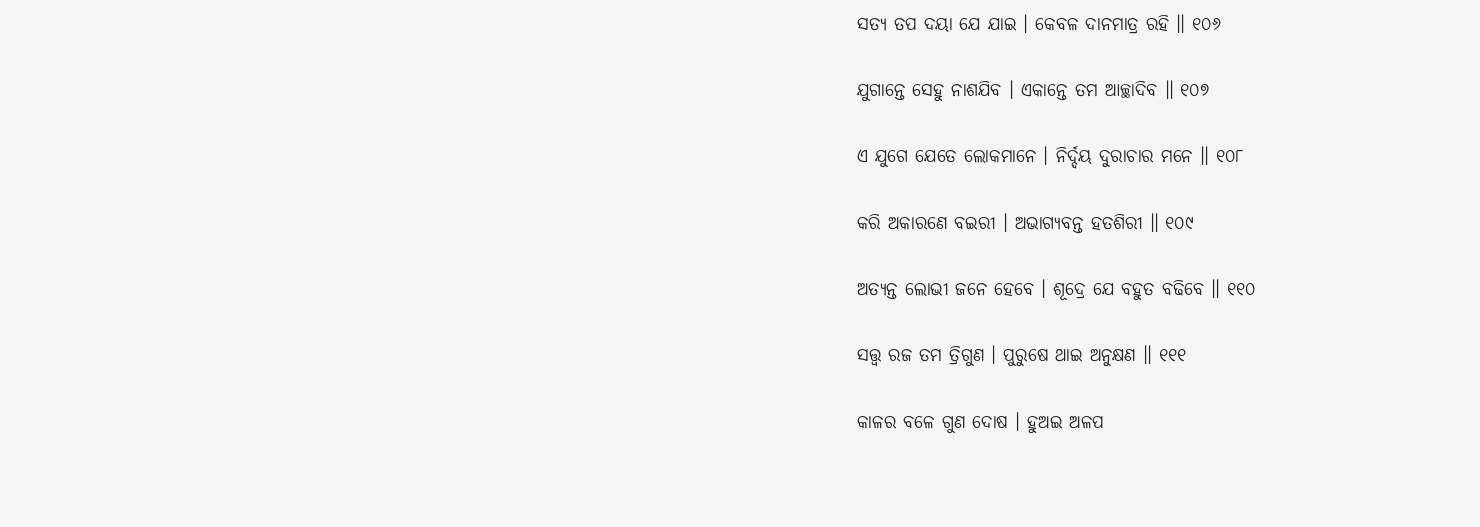ସତ୍ୟ ତପ ଦୟା ଯେ ଯାଇ । କେବଳ ଦାନମାତ୍ର ରହି ॥ ୧୦୬

ଯୁଗାନ୍ତେ ସେହୁ ନାଶଯିବ । ଏକାନ୍ତେ ତମ ଆଚ୍ଛାଦିବ ॥ ୧୦୭

ଏ ଯୁଗେ ଯେତେ ଲୋକମାନେ । ନିର୍ଦ୍ଦୟ ଦୁରାଚାର ମନେ ॥ ୧୦୮

କରି ଅକାରଣେ ବଇରୀ । ଅଭାଗ୍ୟବନ୍ତ ହତଶିରୀ ॥ ୧୦୯

ଅତ୍ୟନ୍ତ ଲୋଭୀ ଜନେ ହେବେ । ଶୂଦ୍ରେ ଯେ ବହୁତ ବଢିବେ ॥ ୧୧୦

ସତ୍ତ୍ୱ ରଜ ତମ ତ୍ରିଗୁଣ । ପୁରୁଷେ ଥାଇ ଅନୁକ୍ଷଣ ॥ ୧୧୧

କାଳର ବଳେ ଗୁଣ ଦୋଷ । ହୁଅଇ ଅଳପ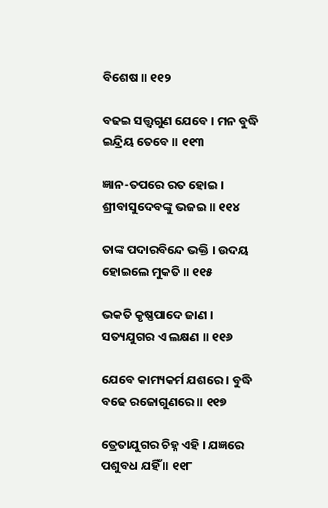ବିଶେଷ ॥ ୧୧୨

ବଢଇ ସତ୍ତ୍ୱଗୁଣ ଯେବେ । ମନ ବୁଦ୍ଧି ଇନ୍ଦ୍ରିୟ ତେବେ ॥ ୧୧୩

ଜ୍ଞାନ-ତପରେ ରତ ହୋଇ । ଶ୍ରୀବାସୁଦେବଙ୍କୁ ଭଜଇ ॥ ୧୧୪

ତାଙ୍କ ପଦାରବିନ୍ଦେ ଭକ୍ତି । ଉଦୟ ହୋଇଲେ ମୁକତି ॥ ୧୧୫

ଭକତି କୃଷ୍ଣପାଦେ ଜାଣ । ସତ୍ୟଯୁଗର ଏ ଲକ୍ଷଣ ॥ ୧୧୬

ଯେବେ କାମ୍ୟକର୍ମ ଯଶରେ । ବୁଦ୍ଧି ବଢେ ରଜୋଗୁଣରେ ॥ ୧୧୭

ତ୍ରେତାଯୁଗର ଚିହ୍ନ ଏହି । ଯଜ୍ଞରେ ପଶୁବଧ ଯହିଁ ॥ ୧୧୮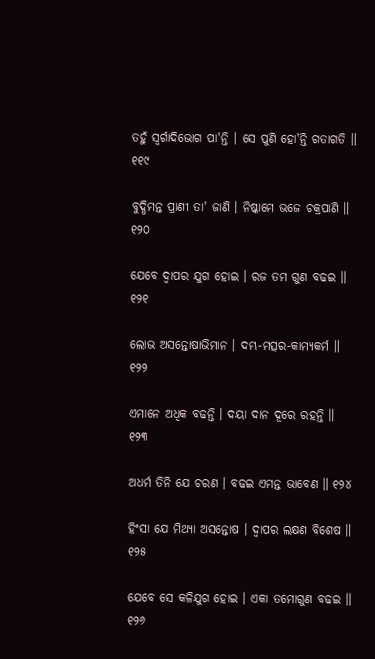ତହୁଁ ସ୍ୱର୍ଗାଦିଭୋଗ ପା'ନ୍ତି । ସେ ପୁଣି ହୋ'ନ୍ତି ଗତାଗତି ॥ ୧୧୯

ବୁଦ୍ଧିମନ୍ତ ପ୍ରାଣୀ ତା' ଜାଣି । ନିଷ୍କାମେ ଭଜେ ଚକ୍ରପାଣି ॥ ୧୨୦

ଯେବେ ଦ୍ୱାପର ଯୁଗ ହୋଇ । ରଜ ତମ ଗୁଣ ବଢଇ ॥ ୧୨୧

ଲୋଭ ଅସନ୍ତୋଷାଭିମାନ । ଦମ୍ଭ-ମତ୍ସର-କାମ୍ୟକର୍ମ ॥ ୧୨୨

ଏମାନେ ଅଧିକ ବଢନ୍ତି । ଦୟା ଦାନ ଦୂରେ ରହନ୍ତି ॥ ୧୨୩

ଅଧର୍ମ ତିନି ଯେ ଚରଣ । ବଢଇ ଏମନ୍ତ ଭାବେଣ ॥ ୧୨୪

ହିଂସା ଯେ ମିଥ୍ୟା ଅସନ୍ତୋଷ । ଦ୍ୱାପର ଲକ୍ଷଣ ବିଶେଷ ॥ ୧୨୫

ଯେବେ ସେ କଳିଯୁଗ ହୋଇ । ଏକା ତମୋଗୁଣ ବଢଇ ॥ ୧୨୬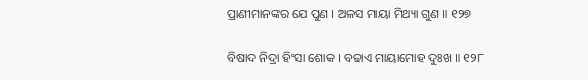ପ୍ରାଣୀମାନଙ୍କର ଯେ ପୁଣ । ଅଳସ ମାୟା ମିଥ୍ୟା ଗୁଣ ॥ ୧୨୭

ବିଷାଦ ନିଦ୍ରା ହିଂସା ଶୋକ । ବଢାଏ ମାୟାମୋହ ଦୁଃଖ ॥ ୧୨୮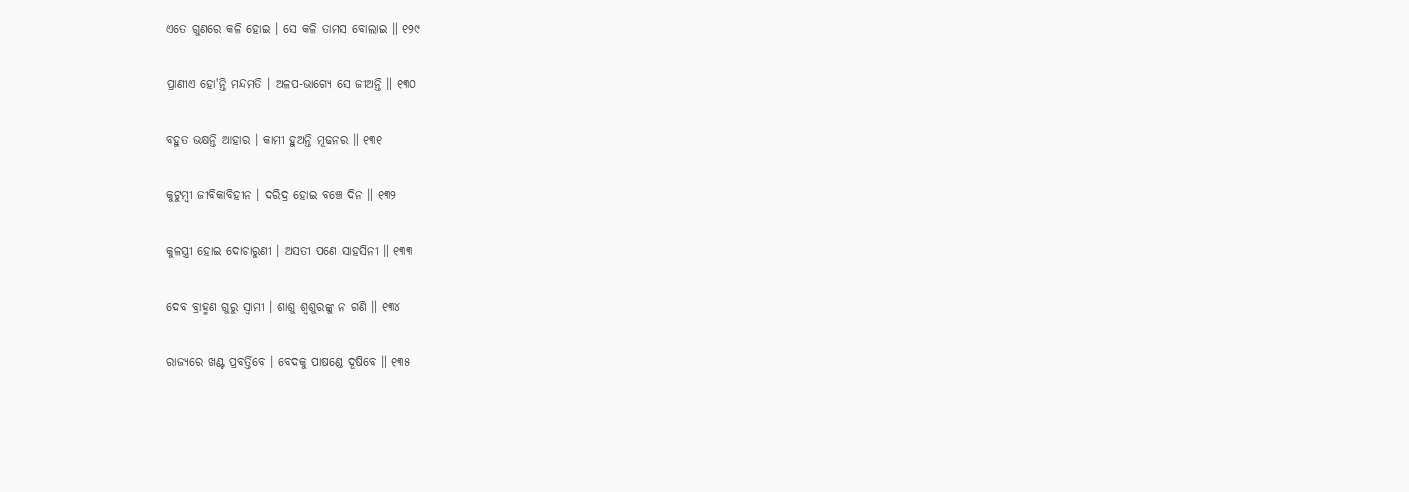ଏତେ ଗୁଣରେ କଳି ହୋଇ । ସେ କଳି ତାମସ ବୋଲାଇ ॥ ୧୨୯

ପ୍ରାଣୀଏ ହୋ'ନ୍ତି ମନ୍ଦମତି । ଅଳପ-ଭାଗ୍ୟେ ସେ ଜୀଅନ୍ତି ॥ ୧୩୦

ବହୁତ ଭକ୍ଷନ୍ତି ଆହାର । କାମୀ ହୁଅନ୍ତି ମୂଢନର ॥ ୧୩୧

କୁଟୁମ୍ବୀ ଜୀବିକାବିହୀନ । ଦରିଦ୍ର ହୋଇ ବଞ୍ଚେ ଦିନ ॥ ୧୩୨

କୁଳସ୍ତ୍ରୀ ହୋଇ ଦୋଚାରୁଣୀ । ଅସତୀ ପଣେ ସାହସିନୀ ॥ ୧୩୩

ଦେବ ବ୍ରାହ୍ମଣ ଗୁରୁ ସ୍ୱାମୀ । ଶାଶୁ ଶ୍ୱଶୁରଙ୍କୁ ନ ଗଣି ॥ ୧୩୪

ରାଜ୍ୟରେ ଖଣ୍ଟ ପ୍ରବର୍ତ୍ତିବେ । ବେଦକୁ ପାଷଣ୍ଡେ ଦୂଷିବେ ॥ ୧୩୫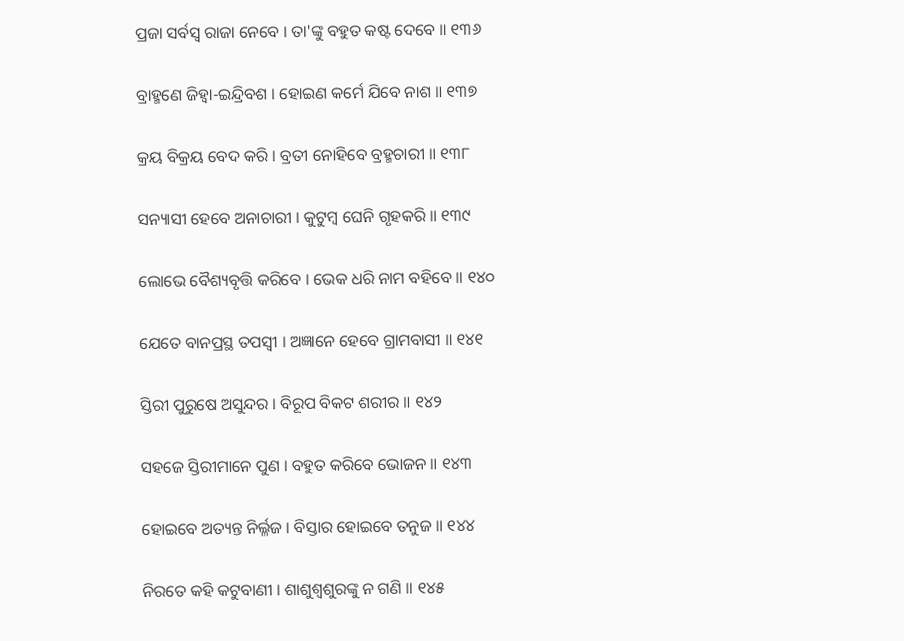ପ୍ରଜା ସର୍ବସ୍ୱ ରାଜା ନେବେ । ତା'ଙ୍କୁ ବହୁତ କଷ୍ଟ ଦେବେ ॥ ୧୩୬

ବ୍ରାହ୍ମଣେ ଜିହ୍ୱା-ଇନ୍ଦ୍ରିବଶ । ହୋଇଣ କର୍ମେ ଯିବେ ନାଶ ॥ ୧୩୭

କ୍ରୟ ବିକ୍ରୟ ବେଦ କରି । ବ୍ରତୀ ନୋହିବେ ବ୍ରହ୍ମଚାରୀ ॥ ୧୩୮

ସନ୍ୟାସୀ ହେବେ ଅନାଚାରୀ । କୁଟୁମ୍ବ ଘେନି ଗୃହକରି ॥ ୧୩୯

ଲୋଭେ ବୈଶ୍ୟବୃତ୍ତି କରିବେ । ଭେକ ଧରି ନାମ ବହିବେ ॥ ୧୪୦

ଯେତେ ବାନପ୍ରସ୍ଥ ତପସ୍ୱୀ । ଅଜ୍ଞାନେ ହେବେ ଗ୍ରାମବାସୀ ॥ ୧୪୧

ସ୍ତିରୀ ପୁରୁଷେ ଅସୁନ୍ଦର । ବିରୂପ ବିକଟ ଶରୀର ॥ ୧୪୨

ସହଜେ ସ୍ତିରୀମାନେ ପୁଣ । ବହୁତ କରିବେ ଭୋଜନ ॥ ୧୪୩

ହୋଇବେ ଅତ୍ୟନ୍ତ ନିର୍ଲ୍ଳଜ । ବିସ୍ତାର ହୋଇବେ ତନୁଜ ॥ ୧୪୪

ନିରତେ କହି କଟୁବାଣୀ । ଶାଶୁଶ୍ୱଶୁରଙ୍କୁ ନ ଗଣି ॥ ୧୪୫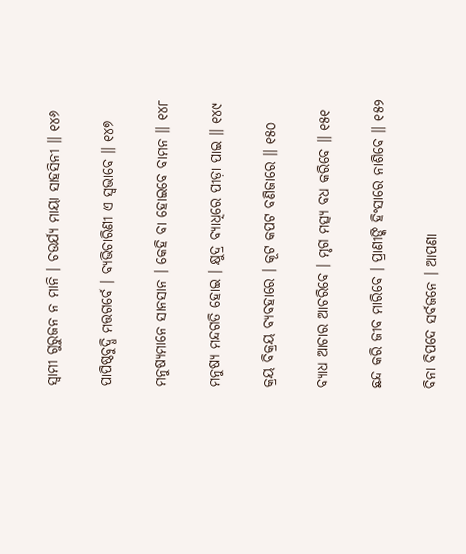ସ୍ୱାମୀ ଗୁରୁଜନ ନ ମାନି । ଚଉର୍ଯ୍ୟ ମାୟା ସାହସିନୀ ॥ ୧୪୬

ପାପିଷ୍ଠବୁଦ୍ଧି ମତ୍ତଗର୍ବେ । ବ୍ୟଭିଚାରିଣୀ ଏ ସ୍ୱଭାବେ ॥ ୧୪୭

ମନୁଷ୍ୟମାନେ ସାନସାନ । କେହି ବା ହୋଇବେ ବାମନ ॥ ୧୪୮

ମନୁଷ୍ୟ ମନ୍ଦଗତି ହୋଇ । କ୍ଷୁଦ୍ର ବ୍ୟାଧିରେ ପୀଡ଼ା ପାଇ ॥ ୧୪୯

କ୍ରୟ ବିକ୍ରୟ ବ୍ୟବହାରେ । କୂଟ କପଟ ବଣିଜାରେ ॥ ୧୫୦

ବ୍ୟାଧ ଆଚାର ଆଚରିବେ । ମୃଗ ମତ୍ସ୍ୟ ବଧ କରିବେ ॥ ୧୫୧

ଛନ୍ଦ କରି ଜୀବ ମାରିବେ । ପ୍ରାଣୀଙ୍କି ହିଂସାରେ ନାଶିବେ ॥ ୧୫୨

ବିନା ବିପଦେ ସର୍ବଜନେ । ଆପଣା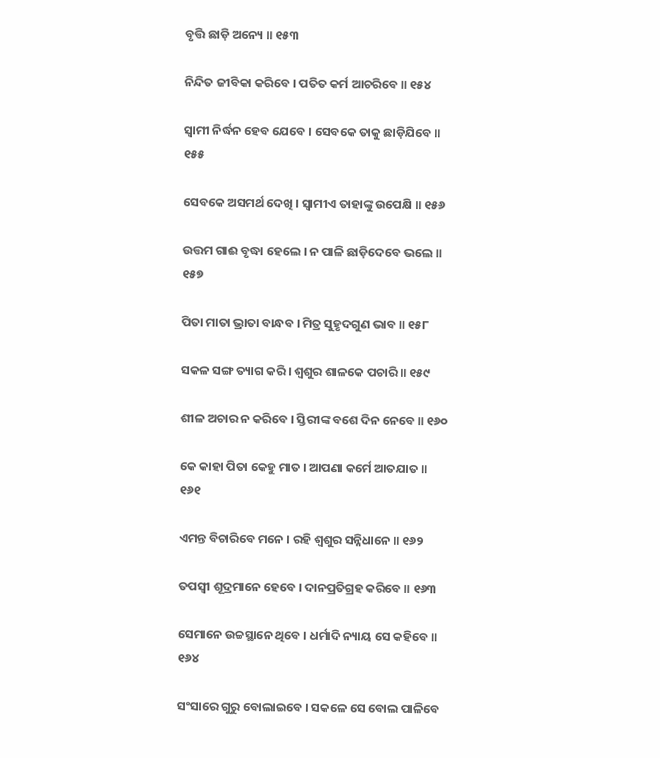ବୃତ୍ତି ଛାଡ଼ି ଅନ୍ୟେ ॥ ୧୫୩

ନିନ୍ଦିତ ଜୀବିକା କରିବେ । ପତିତ କର୍ମ ଆଚରିବେ ॥ ୧୫୪

ସ୍ୱାମୀ ନିର୍ଦ୍ଧନ ହେବ ଯେବେ । ସେବକେ ତାକୁ ଛାଡ଼ିଯିବେ ॥ ୧୫୫

ସେବକେ ଅସମର୍ଥ ଦେଖି । ସ୍ୱାମୀଏ ତାହାଙ୍କୁ ଉପେକ୍ଷି ॥ ୧୫୬

ଉତ୍ତମ ଗାଈ ବୃଦ୍ଧା ହେଲେ । ନ ପାଳି ଛାଡ଼ିଦେବେ ଭଲେ ॥ ୧୫୭

ପିତା ମାତା ଭ୍ରାତା ବାନ୍ଧବ । ମିତ୍ର ସୁହୃଦଗୁଣ ଭାବ ॥ ୧୫୮

ସକଳ ସଙ୍ଗ ତ୍ୟାଗ କରି । ଶ୍ୱଶୁର ଶାଳକେ ପଚାରି ॥ ୧୫୯

ଶୀଳ ଅଚାର ନ କରିବେ । ସ୍ତିରୀଙ୍କ ବଶେ ଦିନ ନେବେ ॥ ୧୬୦

କେ କାହା ପିତା କେହୁ ମାତ । ଆପଣା କର୍ମେ ଆତଯାତ ॥ ୧୬୧

ଏମନ୍ତ ବିଚାରିବେ ମନେ । ରହି ଶ୍ୱଶୁର ସନ୍ନିଧାନେ ॥ ୧୬୨

ତପସ୍ୱୀ ଶୂଦ୍ରମାନେ ହେବେ । ଦାନପ୍ରତିଗ୍ରହ କରିବେ ॥ ୧୬୩

ସେମାନେ ଉଚ୍ଚସ୍ଥାନେ ଥିବେ । ଧର୍ମାଦି ନ୍ୟାୟ ସେ କହିବେ ॥ ୧୬୪

ସଂସାରେ ଗୁରୁ ବୋଲାଇବେ । ସକଳେ ସେ ବୋଲ ପାଳିବେ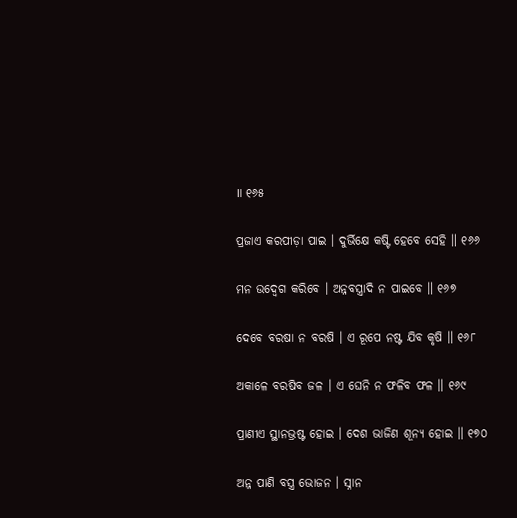॥ ୧୬୫

ପ୍ରଜାଏ କରପୀଡ଼ା ପାଇ । ଦୁର୍ଭିକ୍ଷେ କଷ୍ଟି ହେବେ ସେହି ॥ ୧୬୬

ମନ ଉଦ୍ବେଗ କରିବେ । ଅନ୍ନବସ୍ତ୍ରାଦି ନ ପାଇବେ ॥ ୧୬୭

ଦେବେ ବରଷା ନ ବରଷି । ଏ ରୂପେ ନଷ୍ଟ ଯିବ କୃଷି ॥ ୧୬୮

ଅକାଳେ ବରଷିବ ଜଳ । ଏ ଘେନି ନ ଫଳିବ ଫଳ ॥ ୧୬୯

ପ୍ରାଣୀଏ ସ୍ଥାନଭ୍ରଷ୍ଟ ହୋଇ । ଦେଶ ଭାଜିଣ ଶୂନ୍ୟ ହୋଇ ॥ ୧୭୦

ଅନ୍ନ ପାଣି ବସ୍ତ୍ର ଭୋଜନ । ସ୍ନାନ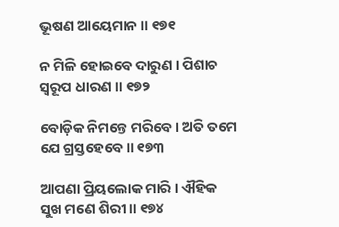ଭୂଷଣ ଆୟେମାନ ॥ ୧୭୧

ନ ମିଳି ହୋଇବେ ଦାରୁଣ । ପିଶାଚ ସ୍ୱରୂପ ଧାରଣ ॥ ୧୭୨

ବୋଡ଼ିକ ନିମନ୍ତେ ମରିବେ । ଅତି ତମେ ଯେ ଗ୍ରସ୍ତହେବେ ॥ ୧୭୩

ଆପଣା ପ୍ରିୟଲୋକ ମାରି । ଐହିକ ସୁଖ ମଣେ ଶିରୀ ॥ ୧୭୪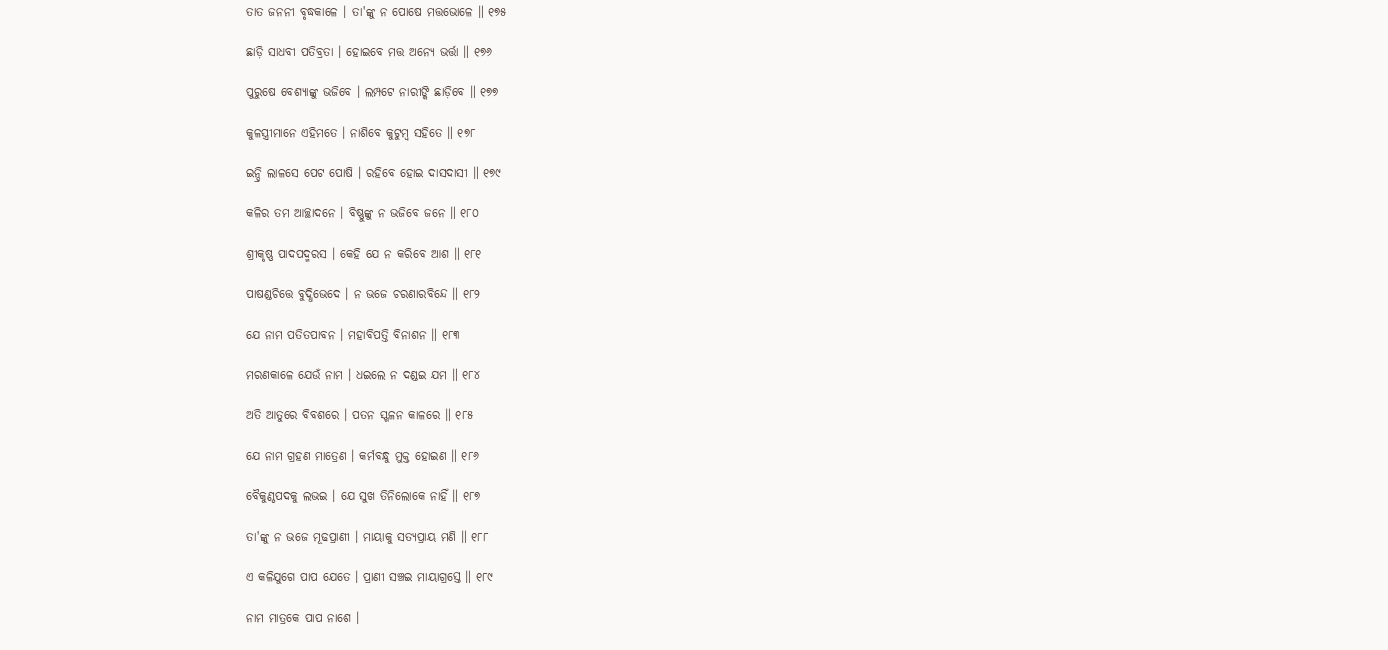ତାତ ଜନନୀ ବୃଦ୍ଧକାଳେ । ତା'ଙ୍କୁ ନ ପୋଷେ ମତ୍ତଭୋଳେ ॥ ୧୭୫

ଛାଡ଼ି ସାଧବୀ ପତିବ୍ରତା । ହୋଇବେ ମତ୍ତ ଅନ୍ୟେ ଭର୍ତ୍ତା ॥ ୧୭୬

ପୁରୁଷେ ବେଶ୍ୟାଙ୍କୁ ଭଜିବେ । ଲମ୍ପଟେ ନାରୀଙ୍କି ଛାଡ଼ିବେ ॥ ୧୭୭

କୁଳସ୍ତ୍ରୀମାନେ ଏହିମତେ । ନାଶିବେ କୁଟୁମ୍ବ ସହିତେ ॥ ୧୭୮

ଇନ୍ଦ୍ରି ଲାଳସେ ପେଟ ପୋଷି । ରହିବେ ହୋଇ ଦାସଦାସୀ ॥ ୧୭୯

କଳିର ତମ ଆଚ୍ଛାଦନେ । ବିଷ୍ଣୁଙ୍କୁ ନ ଭଜିବେ ଜନେ ॥ ୧୮୦

ଶ୍ରୀକୃଷ୍ଣ ପାଦପଦ୍ମରସ । କେହି ଯେ ନ କରିବେ ଆଶ ॥ ୧୮୧

ପାଷଣ୍ଡଚିତ୍ତେ ବୁଦ୍ଧିଭେଦେ । ନ ଭଜେ ଚରଣାରବିନ୍ଦେ ॥ ୧୮୨

ଯେ ନାମ ପତିତପାବନ । ମହାବିପତ୍ତି ବିନାଶନ ॥ ୧୮୩

ମରଣକାଳେ ଯେଉଁ ନାମ । ଧଇଲେ ନ ଦଣ୍ଡଇ ଯମ ॥ ୧୮୪

ଅତି ଆତୁରେ ବିବଶରେ । ପତନ ସ୍ଖଳନ କାଳରେ ॥ ୧୮୫

ଯେ ନାମ ଗ୍ରହଣ ମାତ୍ରେଣ । କର୍ମବନ୍ଧୁ ମୁକ୍ତ ହୋଇଣ ॥ ୧୮୬

ବୈକୁଣ୍ଠପଦକୁ ଲଭଇ । ଯେ ସୁଖ ତିନିଲୋକେ ନାହିଁ ॥ ୧୮୭

ତା'ଙ୍କୁ ନ ଭଜେ ମୂଢପ୍ରାଣୀ । ମାୟାକୁ ସତ୍ୟପ୍ରାୟ ମଣି ॥ ୧୮୮

ଏ କଳିଯୁଗେ ପାପ ଯେତେ । ପ୍ରାଣୀ ସଞ୍ଚଇ ମାୟାଗ୍ରସ୍ତେ ॥ ୧୮୯

ନାମ ମାତ୍ରକେ ପାପ ନାଶେ ।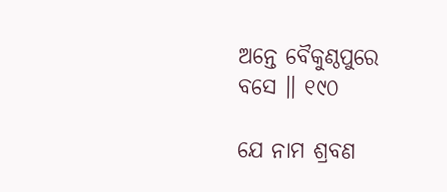ଅନ୍ତେ ବୈକୁଣ୍ଠପୁରେ ବସେ ॥ ୧୯୦

ଯେ ନାମ ଶ୍ରବଣ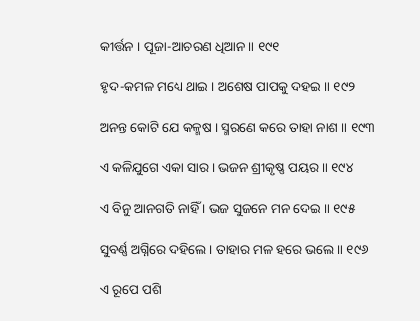କୀର୍ତ୍ତନ । ପୂଜା-ଆଚରଣ ଧିଆନ ॥ ୧୯୧

ହୃଦ-କମଳ ମଧ୍ୟେ ଥାଇ । ଅଶେଷ ପାପକୁ ଦହଇ ॥ ୧୯୨

ଅନନ୍ତ କୋଟି ଯେ କଳ୍ମଷ । ସ୍ମରଣେ କରେ ତାହା ନାଶ ॥ ୧୯୩

ଏ କଳିଯୁଗେ ଏକା ସାର । ଭଜନ ଶ୍ରୀକୃଷ୍ଣ ପୟର ॥ ୧୯୪

ଏ ବିନୁ ଆନଗତି ନାହିଁ । ଭଜ ସୁଜନେ ମନ ଦେଇ ॥ ୧୯୫

ସୁବର୍ଣ୍ଣ ଅଗ୍ନିରେ ଦହିଲେ । ତାହାର ମଳ ହରେ ଭଲେ ॥ ୧୯୬

ଏ ରୂପେ ପଶି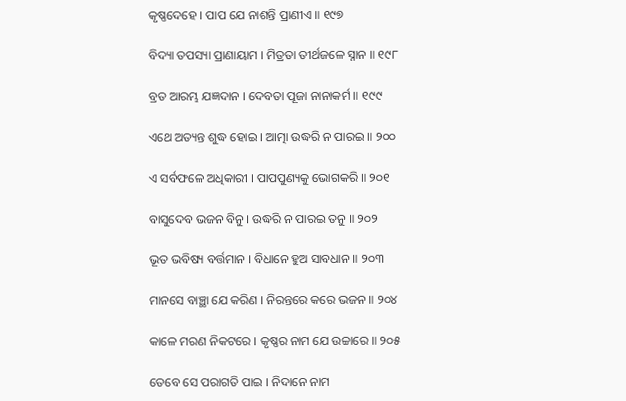କୃଷ୍ଣଦେହେ । ପାପ ଯେ ନାଶନ୍ତି ପ୍ରାଣୀଏ ॥ ୧୯୭

ବିଦ୍ୟା ତପସ୍ୟା ପ୍ରାଣାୟାମ । ମିତ୍ରତା ତୀର୍ଥଜଳେ ସ୍ନାନ ॥ ୧୯୮

ବ୍ରତ ଆରମ୍ଭ ଯଜ୍ଞଦାନ । ଦେବତା ପୂଜା ନାନାକର୍ମ ॥ ୧୯୯

ଏଥେ ଅତ୍ୟନ୍ତ ଶୁଦ୍ଧ ହୋଇ । ଆତ୍ମା ଉଦ୍ଧରି ନ ପାରଇ ॥ ୨୦୦

ଏ ସର୍ବଫଳେ ଅଧିକାରୀ । ପାପପୁଣ୍ୟକୁ ଭୋଗକରି ॥ ୨୦୧

ବାସୁଦେବ ଭଜନ ବିନୁ । ଉଦ୍ଧରି ନ ପାରଇ ତନୁ ॥ ୨୦୨

ଭୂତ ଭବିଷ୍ୟ ବର୍ତ୍ତମାନ । ବିଧାନେ ହୁଅ ସାବଧାନ ॥ ୨୦୩

ମାନସେ ବାଞ୍ଛା ଯେ କରିଣ । ନିରନ୍ତରେ କରେ ଭଜନ ॥ ୨୦୪

କାଳେ ମରଣ ନିକଟରେ । କୃଷ୍ଣର ନାମ ଯେ ଉଚ୍ଚାରେ ॥ ୨୦୫

ତେବେ ସେ ପରାଗତି ପାଇ । ନିଦାନେ ନାମ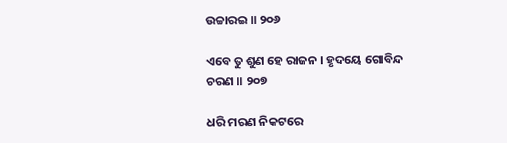ଉଚ୍ଚାରଇ ॥ ୨୦୬

ଏବେ ତୁ ଶୁଣ ହେ ରାଜନ । ହୃଦୟେ ଗୋବିନ୍ଦ ଚରଣ ॥ ୨୦୭

ଧରି ମରଣ ନିକଟରେ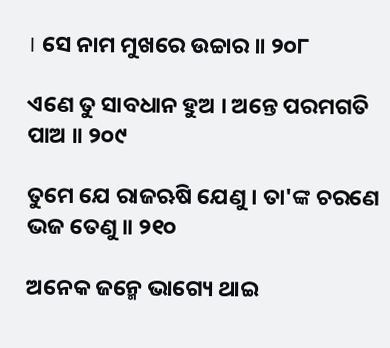। ସେ ନାମ ମୁଖରେ ଉଚ୍ଚାର ॥ ୨୦୮

ଏଣେ ତୁ ସାବଧାନ ହୁଅ । ଅନ୍ତେ ପରମଗତି ପାଅ ॥ ୨୦୯

ତୁମେ ଯେ ରାଜଋଷି ଯେଣୁ । ତା'ଙ୍କ ଚରଣେ ଭଜ ତେଣୁ ॥ ୨୧୦

ଅନେକ ଜନ୍ମେ ଭାଗ୍ୟେ ଥାଇ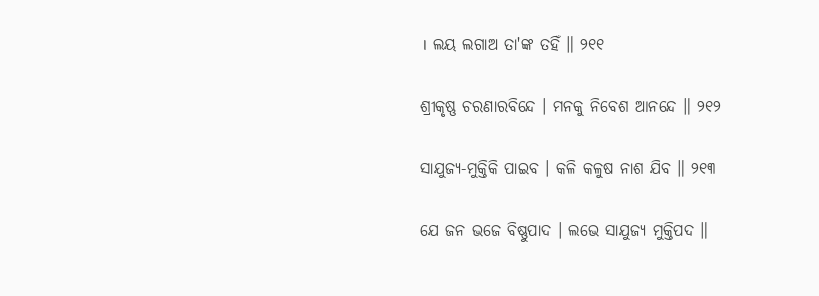। ଲୟ ଲଗାଅ ତା'ଙ୍କ ତହିଁ ॥ ୨୧୧

ଶ୍ରୀକୃଷ୍ଣ ଚରଣାରବିନ୍ଦେ । ମନକୁ ନିବେଶ ଆନନ୍ଦେ ॥ ୨୧୨

ସାଯୁଜ୍ୟ-ମୁକ୍ତିକି ପାଇବ । କଳି କଳୁଷ ନାଶ ଯିବ ॥ ୨୧୩

ଯେ ଜନ ଭଜେ ବିଷ୍ଣୁପାଦ । ଲଭେ ସାଯୁଜ୍ୟ ମୁକ୍ତିପଦ ॥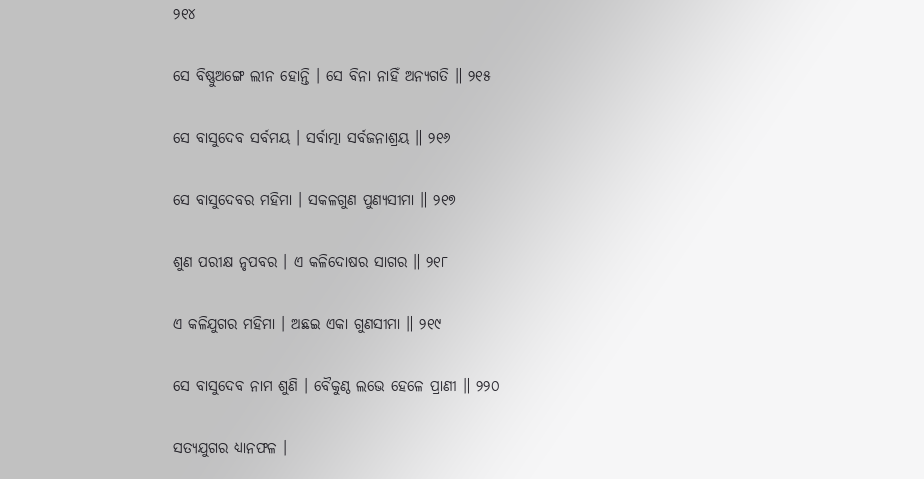୨୧୪

ସେ ବିଷ୍ଣୁଅଙ୍ଗେ ଲୀନ ହୋନ୍ତି । ସେ ବିନା ନାହିଁ ଅନ୍ୟଗତି ॥ ୨୧୫

ସେ ବାସୁଦେବ ସର୍ବମୟ । ସର୍ବାତ୍ମା ସର୍ବଜନାଶ୍ରୟ ॥ ୨୧୬

ସେ ବାସୁଦେବର ମହିମା । ସକଳଗୁଣ ପୁଣ୍ୟସୀମା ॥ ୨୧୭

ଶୁଣ ପରୀକ୍ଷ ନୃପବର । ଏ କଳିଦୋଷର ସାଗର ॥ ୨୧୮

ଏ କଳିଯୁଗର ମହିମା । ଅଛଇ ଏକା ଗୁଣସୀମା ॥ ୨୧୯

ସେ ବାସୁଦେବ ନାମ ଶୁଣି । ବୈକୁଣ୍ଠ ଲଭେ ହେଳେ ପ୍ରାଣୀ ॥ ୨୨୦

ସତ୍ୟଯୁଗର ଧ୍ୟାନଫଳ ।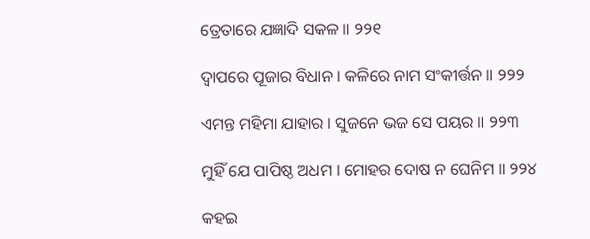ତ୍ରେତାରେ ଯଜ୍ଞାଦି ସକଳ ॥ ୨୨୧

ଦ୍ୱାପରେ ପୂଜାର ବିଧାନ । କଳିରେ ନାମ ସଂକୀର୍ତ୍ତନ ॥ ୨୨୨

ଏମନ୍ତ ମହିମା ଯାହାର । ସୁଜନେ ଭଜ ସେ ପୟର ॥ ୨୨୩

ମୁହିଁ ଯେ ପାପିଷ୍ଠ ଅଧମ । ମୋହର ଦୋଷ ନ ଘେନିମ ॥ ୨୨୪

କହଇ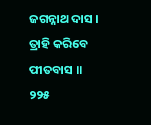ଜଗନ୍ନାଥ ଦାସ । ତ୍ରାହି କରିବେ ପୀତବାସ ॥ ୨୨୫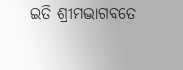ଇତି ଶ୍ରୀମଦ୍ଭାଗବତେ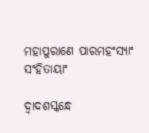ମହାପୁରାଣେ ପାରମହଂସ୍ୟାଂ ସଂହିତାୟାଂ

ଦ୍ୱାଦଶସ୍କନ୍ଧେ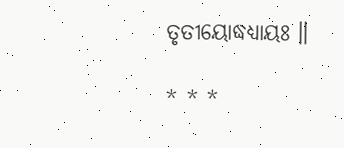ତୃତୀୟୋଦ୍ଧଧ୍ୟାୟଃ ॥

* * *